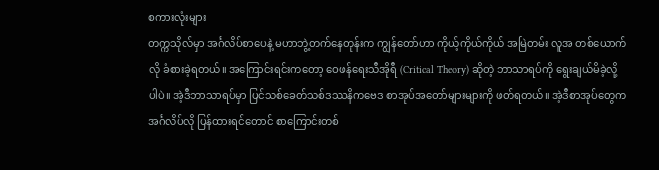စကားလုံးများ
တက္ကသိုလ်မှာ အင်္ဂလိပ်စာပေနဲ့ မဟာဘွဲ့တက်နေတုန်းက ကျွန်တော်ဟာ ကိုယ့်ကိုယ်ကိုယ် အမြဲတမ်း လူအ တစ်ယောက်လို ခံစားခဲ့ရတယ်။ အကြောင်းရင်းကတော့ ဝေဖန်ရေးသီအိုရီ (Critical Theory) ဆိုတဲ့ ဘာသာရပ်ကို ရွေးချယ်မိခဲ့လို့ပါပဲ။ အဲ့ဒီဘာသာရပ်မှာ ပြင်သစ်ခေတ်သစ်ဒဿနိကဗေဒ စာအုပ်အတော်များများကို ဖတ်ရတယ်။ အဲ့ဒီစာအုပ်တွေက အင်္ဂလိပ်လို ပြန်ထားရင်တောင် စာကြောင်းတစ်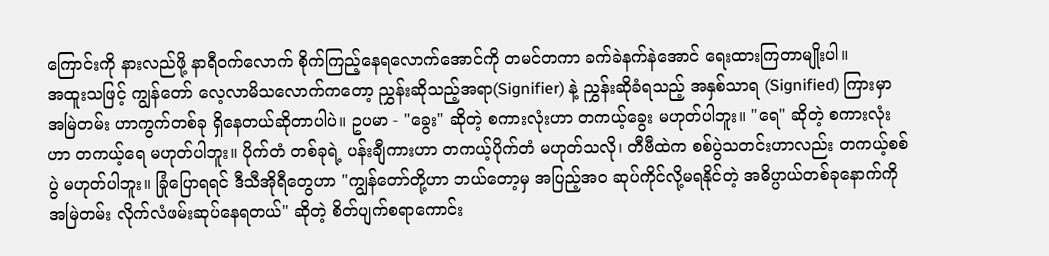ကြောင်းကို နားလည်ဖို့ နာရီဝက်လောက် စိုက်ကြည့်နေရလောက်အောင်ကို တမင်တကာ ခက်ခဲနက်နဲအောင် ရေးထားကြတာမျိုးပါ။
အထူးသဖြင့် ကျွန်တော် လေ့လာမိသလောက်ကတော့ ညွှန်းဆိုသည့်အရာ(Signifier) နဲ့ ညွှန်းဆိုခံရသည့် အနှစ်သာရ (Signified) ကြားမှာ အမြဲတမ်း ဟာကွက်တစ်ခု ရှိနေတယ်ဆိုတာပါပဲ။ ဥပမာ - "ခွေး" ဆိုတဲ့ စကားလုံးဟာ တကယ့်ခွေး မဟုတ်ပါဘူး။ "ရေ" ဆိုတဲ့ စကားလုံးဟာ တကယ့်ရေ မဟုတ်ပါဘူး။ ပိုက်တံ တစ်ခုရဲ့ ပန်းချီကားဟာ တကယ့်ပိုက်တံ မဟုတ်သလို၊ တီဗီထဲက စစ်ပွဲသတင်းဟာလည်း တကယ့်စစ်ပွဲ မဟုတ်ပါဘူး။ ခြုံပြောရရင် ဒီသီအိုရီတွေဟာ "ကျွန်တော်တို့ဟာ ဘယ်တော့မှ အပြည့်အဝ ဆုပ်ကိုင်လို့မရနိုင်တဲ့ အဓိပ္ပာယ်တစ်ခုနောက်ကို အမြဲတမ်း လိုက်လံဖမ်းဆုပ်နေရတယ်" ဆိုတဲ့ စိတ်ပျက်စရာကောင်း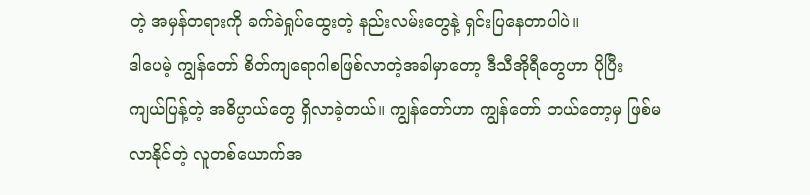တဲ့ အမှန်တရားကို ခက်ခဲရှုပ်ထွေးတဲ့ နည်းလမ်းတွေနဲ့ ရှင်းပြနေတာပါပဲ။
ဒါပေမဲ့ ကျွန်တော် စိတ်ကျရောဂါစဖြစ်လာတဲ့အခါမှာတော့ ဒီသီအိုရီတွေဟာ ပိုပြီး ကျယ်ပြန့်တဲ့ အဓိပ္ပာယ်တွေ ရှိလာခဲ့တယ်။ ကျွန်တော်ဟာ ကျွန်တော် ဘယ်တော့မှ ဖြစ်မလာနိုင်တဲ့ လူတစ်ယောက်အ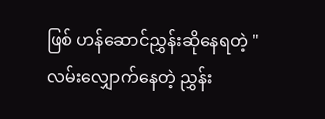ဖြစ် ဟန်ဆောင်ညွှန်းဆိုနေရတဲ့ "လမ်းလျှောက်နေတဲ့ ညွှန်း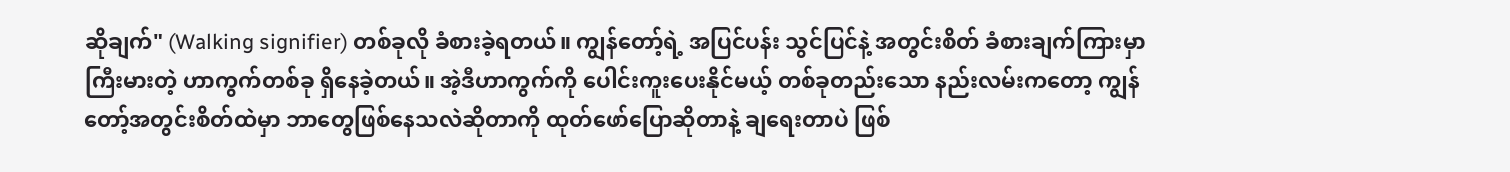ဆိုချက်" (Walking signifier) တစ်ခုလို ခံစားခဲ့ရတယ်။ ကျွန်တော့်ရဲ့ အပြင်ပန်း သွင်ပြင်နဲ့ အတွင်းစိတ် ခံစားချက်ကြားမှာ ကြီးမားတဲ့ ဟာကွက်တစ်ခု ရှိနေခဲ့တယ်။ အဲ့ဒီဟာကွက်ကို ပေါင်းကူးပေးနိုင်မယ့် တစ်ခုတည်းသော နည်းလမ်းကတော့ ကျွန်တော့်အတွင်းစိတ်ထဲမှာ ဘာတွေဖြစ်နေသလဲဆိုတာကို ထုတ်ဖော်ပြောဆိုတာနဲ့ ချရေးတာပဲ ဖြစ်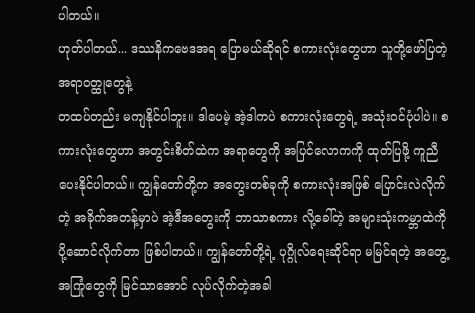ပါတယ်။
ဟုတ်ပါတယ်... ဒဿနိကဗေဒအရ ပြောမယ်ဆိုရင် စကားလုံးတွေဟာ သူတို့ဖော်ပြတဲ့ အရာဝတ္ထုတွေနဲ့
တထပ်တည်း မကျနိုင်ပါဘူး။ ဒါပေမဲ့ အဲ့ဒါကပဲ စကားလုံးတွေရဲ့ အသုံးဝင်ပုံပါပဲ။ စကားလုံးတွေဟာ အတွင်းစိတ်ထဲက အရာတွေကို အပြင်လောကကို ထုတ်ပြဖို့ ကူညီပေးနိုင်ပါတယ်။ ကျွန်တော်တို့က အတွေးတစ်ခုကို စကားလုံးအဖြစ် ပြောင်းလဲလိုက်တဲ့ အခိုက်အတန့်မှာပဲ အဲ့ဒီအတွေးကို ဘာသာစကား လို့ခေါ်တဲ့ အများသုံးကမ္ဘာထဲကို ပို့ဆောင်လိုက်တာ ဖြစ်ပါတယ်။ ကျွန်တော်တို့ရဲ့ ပုဂ္ဂိုလ်ရေးဆိုင်ရာ မမြင်ရတဲ့ အတွေ့အကြုံတွေကို မြင်သာအောင် လုပ်လိုက်တဲ့အခါ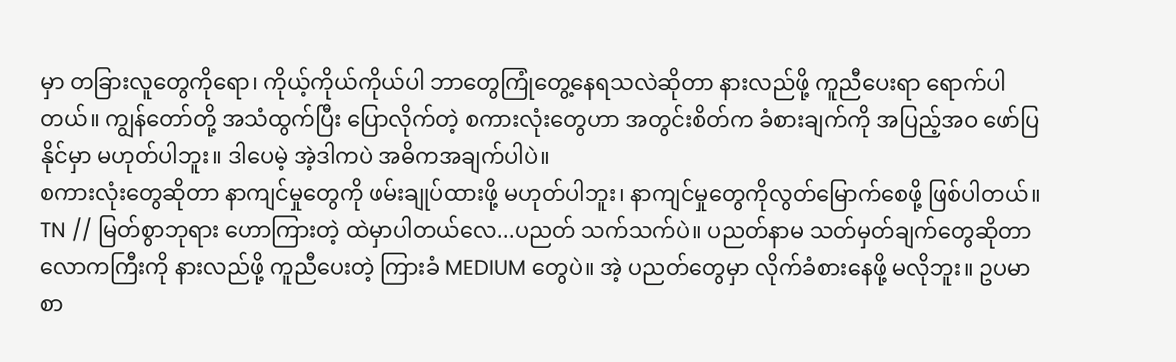မှာ တခြားလူတွေကိုရော၊ ကိုယ့်ကိုယ်ကိုယ်ပါ ဘာတွေကြုံတွေ့နေရသလဲဆိုတာ နားလည်ဖို့ ကူညီပေးရာ ရောက်ပါတယ်။ ကျွန်တော်တို့ အသံထွက်ပြီး ပြောလိုက်တဲ့ စကားလုံးတွေဟာ အတွင်းစိတ်က ခံစားချက်ကို အပြည့်အဝ ဖော်ပြနိုင်မှာ မဟုတ်ပါဘူး။ ဒါပေမဲ့ အဲ့ဒါကပဲ အဓိကအချက်ပါပဲ။
စကားလုံးတွေဆိုတာ နာကျင်မှုတွေကို ဖမ်းချုပ်ထားဖို့ မဟုတ်ပါဘူး၊ နာကျင်မှုတွေကိုလွတ်မြောက်စေဖို့ ဖြစ်ပါတယ်။
TN // မြတ်စွာဘုရား ဟောကြားတဲ့ ထဲမှာပါတယ်လေ...ပညတ် သက်သက်ပဲ။ ပညတ်နာမ သတ်မှတ်ချက်တွေဆိုတာ လောကကြီးကို နားလည်ဖို့ ကူညီပေးတဲ့ ကြားခံ MEDIUM တွေပဲ။ အဲ့ ပညတ်တွေမှာ လိုက်ခံစားနေဖို့ မလိုဘူး။ ဥပမာ စာ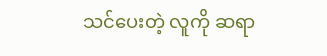သင်ပေးတဲ့ လူကို ဆရာ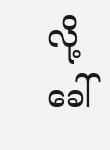လို့ ခေါ်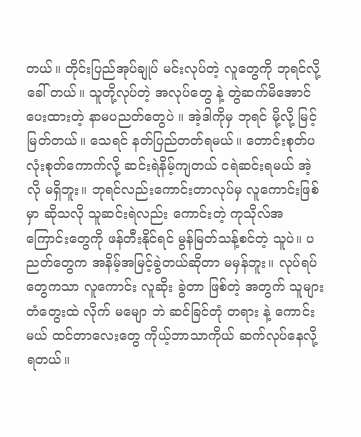တယ်။ တိုင်းပြည်အုပ်ချုပ် မင်းလုပ်တဲ့ လူတွေကို ဘုရင်လို့ ခေါ် တယ်။ သူတို့လုပ်တဲ့ အလုပ်တွေ နဲ့ တွဲဆက်မိအောင် ပေးထားတဲ့ နာမပညတ်တွေပဲ ။ အဲ့ဒါကိုမှ ဘုရင် မို့လို့ မြင့် မြတ်တယ်။ သေရင် နတ်ပြည်တတ်ရမယ်။ တောင်းစုတ်ပလုံးစုတ်ကောက်လို့ ဆင်းရဲနိမ့်ကျတယ် ငရဲဆင်းရမယ် အဲ့လို မရှိဘူး။ ဘုရင်လည်းကောင်းတာလုပ်မှ လူကောင်းဖြစ်မှာ ဆိုသလို သူဆင်းရဲလည်း ကောင်းတဲ့ ကုသိုလ်အကြောင်းတွေကို ဖန်တီးနိုင်ရင် မွန်မြတ်သန့်စင်တဲ့ သူပဲ။ ပညတ်တွေက အနိမ့်အမြင့်ခွဲတယ်ဆိုတာ မမှန်ဘူး။ လုပ်ရပ်တွေကသာ လူကောင်း လူဆိုး ခွဲတာ ဖြစ်တဲ့ အတွက် သူများ တံတွေးထဲ လိုက် မမျော ဘဲ ဆင်ခြင်တုံ တရား နဲ့ ကောင်းမယ် ထင်တာလေးတွေ ကိုယ့်ဘာသာကိုယ် ဆက်လုပ်နေလို့ ရတယ်။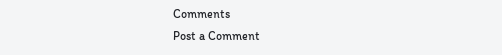Comments
Post a Comment